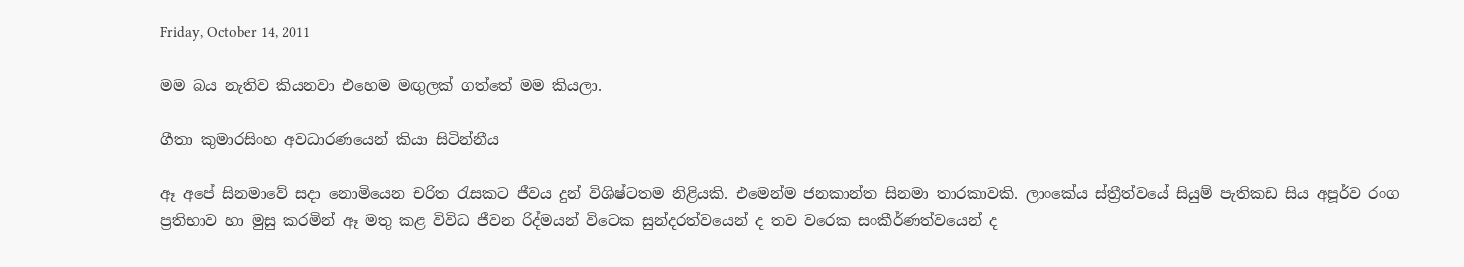Friday, October 14, 2011

මම බය නැතිව කියනවා එහෙම මඟුලක් ගත්තේ මම කියලා.

ගීතා කුමාරසිංහ අවධාරණයෙන් කියා සිටින්නීය

ඈ අපේ සිනමාවේ සදා නොමියෙන චරිත රැසකට ජීවය දුන් විශිෂ්ටතම නිළියකි. එමෙන්ම ජනකාන්ත සිනමා තාරකාවකි. ලාංකේය ස්ත්‍රීත්වයේ සියුම් පැතිකඩ සිය අපූර්ව රංග ප්‍රතිභාව හා මුසු කරමින් ඈ මතු කළ විවිධ ජීවන රිද්මයන් විටෙක සුන්දරත්වයෙන් ද තව වරෙක සංකීර්ණත්වයෙන් ද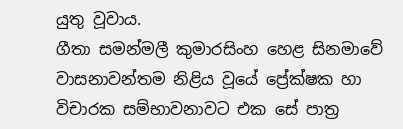යුතු වූවාය.
ගීතා සමන්මලී කුමාරසිංහ හෙළ සිනමාවේ වාසනාවන්තම නිළිය වූයේ ප්‍රේක්ෂක හා විචාරක සම්භාවනාවට එක සේ පාත්‍ර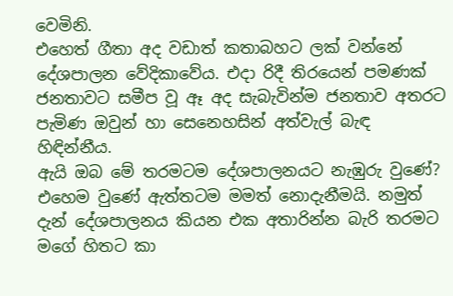වෙමිනි.
එහෙත් ගීතා අද වඩාත් කතාබහට ලක් වන්නේ දේශපාලන වේදිකාවේය. එදා රිදී තිරයෙන් පමණක් ජනතාවට සමීප වූ ඈ අද සැබැවින්ම ජනතාව අතරට පැමිණ ඔවුන් හා සෙනෙහසින් අත්වැල් බැඳ හිඳින්නීය.
ඇයි ඔබ මේ තරමටම දේශපාලනයට නැඹුරු වුණේ?
එහෙම වුණේ ඇත්තටම මමත් නොදැනීමයි. නමුත් දැන් දේශපාලනය කියන එක අතාරින්න බැරි තරමට මගේ හිතට කා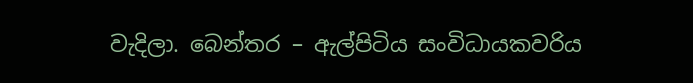වැදිලා. බෙන්තර – ඇල්පිටිය සංවිධායකවරිය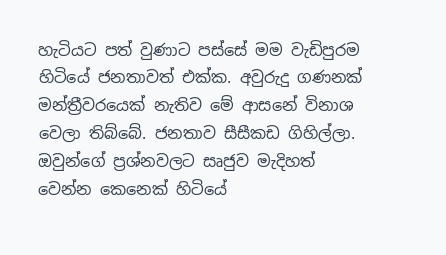හැටියට පත් වුණාට පස්සේ මම වැඩිපුරම හිටියේ ජනතාවත් එක්ක. අවුරුදු ගණනක් මන්ත්‍රීවරයෙක් නැතිව මේ ආසනේ විනාශ වෙලා තිබ්බේ. ජනතාව සීසීකඩ ගිහිල්ලා. ඔවුන්ගේ ප්‍රශ්නවලට සෘජුව මැදිහත් වෙන්න කෙනෙක් හිටියේ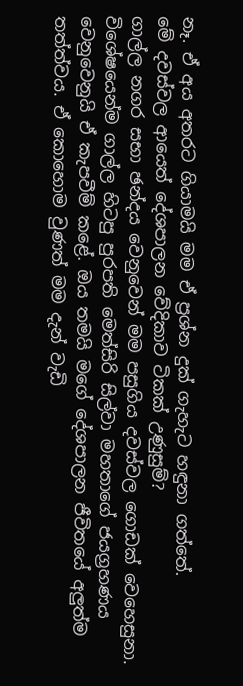නෑ. ඒ අය අතරට ගියාමයි මම ඒ ප්‍රශ්න දුක් ගැහැට හඳුනා ගත්තේ.
මේ දවස්වල ආයෙත් දේශපාලන වේදිකාව ටිකක් උණුසුම්?
ගාල්ල නගර සභා ඡන්දය වෙනුවෙන් මම පසුගිය දවස්වල ගොඩක් වෙහෙසුනා. විශේෂයෙන්ම ගාල්ල හිටපු පුරපති මෙත්සිරි සිල්වා මහතාගේ ජයග්‍රහණය වෙනුවෙනුයි ඒ කැපවීම් කළේ. ඔය තමයි මගේ දේශපාලන ජීවිතයේ අලුත්ම තත්ත්වය. ඒ කොහොම වුණත් මම දැන් වැඩි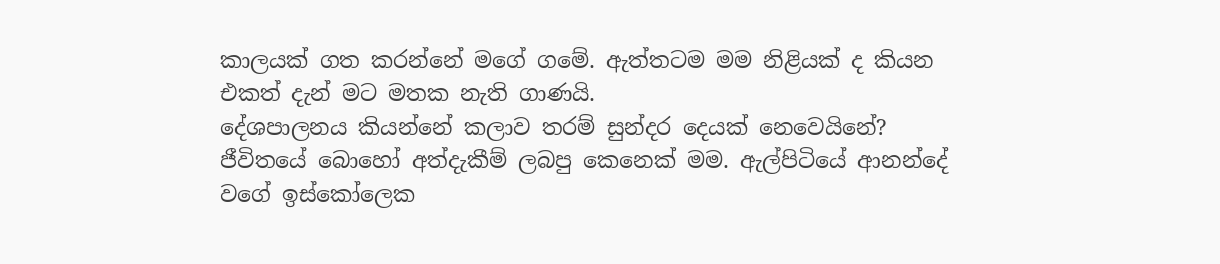කාලයක් ගත කරන්නේ මගේ ගමේ. ඇත්තටම මම නිළියක් ද කියන එකත් දැන් මට මතක නැති ගාණයි.
දේශපාලනය කියන්නේ කලාව තරම් සුන්දර දෙයක් නෙවෙයිනේ?
ජීවිතයේ බොහෝ අත්දැකීම් ලබපු කෙනෙක් මම. ඇල්පිටියේ ආනන්දේ වගේ ඉස්කෝලෙක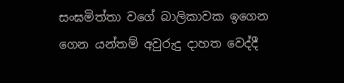සංඝමිත්තා වගේ බාලිකාවක ඉගෙන ගෙන යන්තම් අවුරුදු දාහත වෙද්දී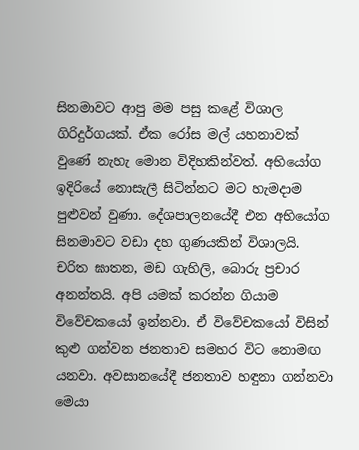සිනමාවට ආපු මම පසු කළේ විශාල ගිරිදුර්ගයක්. ඒක රෝස මල් යහනාවක් වුණේ නැහැ මොන විදිහකින්වත්. අභියෝග ඉදිරියේ නොසැලී සිටින්නට මට හැමදාම පුළුවන් වුණා. දේශපාලනයේදී එන අභියෝග සිනමාවට වඩා දහ ගුණයකින් විශාලයි. චරිත ඝාතන, මඩ ගැහිලි, බොරු ප්‍රචාර අනන්තයි. අපි යමක් කරන්න ගියාම විවේචකයෝ ඉන්නවා. ඒ විවේචකයෝ විසින් කුළු ගන්වන ජනතාව සමහර විට නොමඟ යනවා. අවසානයේදී ජනතාව හඳුනා ගන්නවා මෙයා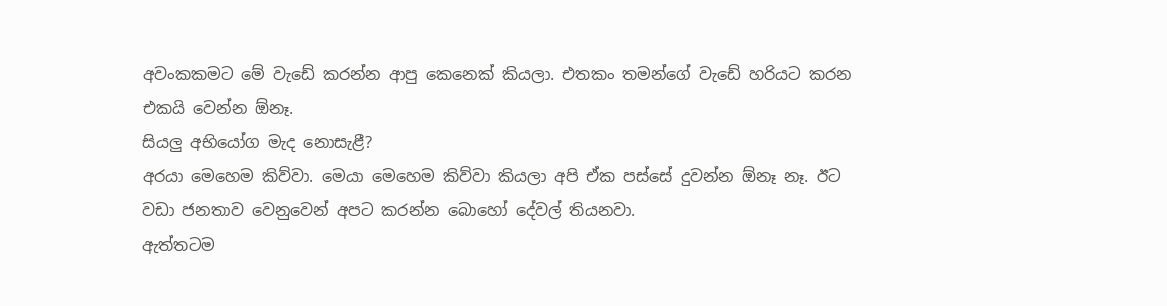අවංකකමට මේ වැඩේ කරන්න ආපු කෙනෙක් කියලා. එතකං තමන්ගේ වැඩේ හරියට කරන එකයි වෙන්න ඕනෑ.
සියලු අභියෝග මැද නොසැළී?
අරයා මෙහෙම කිව්වා. මෙයා මෙහෙම කිව්වා කියලා අපි ඒක පස්සේ දුවන්න ඕනෑ නෑ. ඊට වඩා ජනතාව වෙනුවෙන් අපට කරන්න බොහෝ දේවල් තියනවා.
ඇත්තටම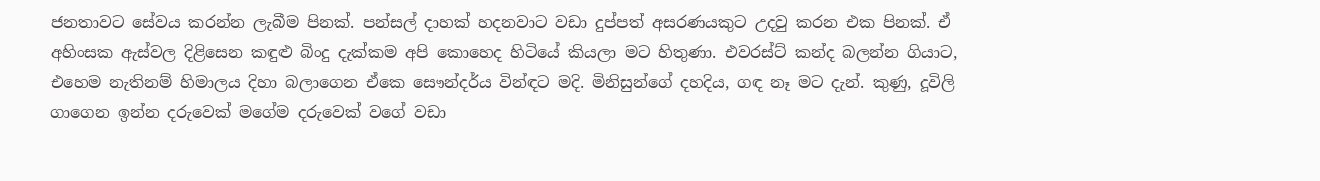ජනතාවට සේවය කරන්න ලැබීම පිනක්. පන්සල් දාහක් හදනවාට වඩා දුප්පත් අසරණයකුට උදවු කරන එක පිනක්. ඒ අහිංසක ඇස්වල දිළිසෙන කඳුළු බිංදු දැක්කම අපි කොහෙද හිටියේ කියලා මට හිතුණා. එවරස්ට් කන්ද බලන්න ගියාට, එහෙම නැතිනම් හිමාලය දිහා බලාගෙන ඒකෙ සෞන්දර්ය වින්ඳට මදි. මිනිසුන්ගේ දහදිය, ගඳ නෑ මට දැන්. කුණු, දූවිලි ගාගෙන ඉන්න දරුවෙක් මගේම දරුවෙක් වගේ වඩා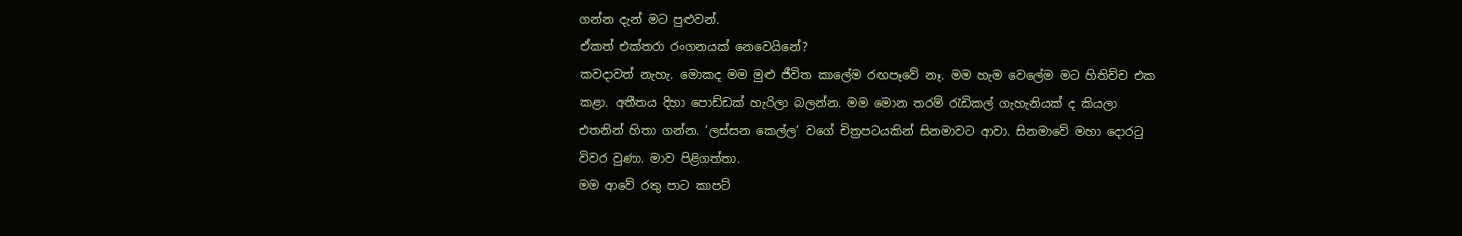ගන්න දැන් මට පුළුවන්.
ඒකත් එක්තරා රංගනයක් නෙවෙයිනේ?
කවදාවත් නැහැ. මොකද මම මුළු ජීවිත කාලේම රඟපෑවේ නෑ. මම හැම වෙලේම මට හිතිච්ච එක කළා. අතීතය දිහා පොඩ්ඩක් හැරිලා බලන්න. මම මොන තරම් රැඩිකල් ගැහැනියක් ද කියලා එතනින් හිතා ගන්න. ‘ලස්සන කෙල්ල’ වගේ චිත්‍රපටයකින් සිනමාවට ආවා. සිනමාවේ මහා දොරටු විවර වුණා. මාව පිළිගත්තා.
මම ආවේ රතු පාට කාපට්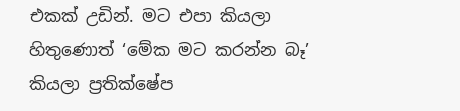එකක් උඩින්. මට එපා කියලා හිතුණොත් ‘මේක මට කරන්න බෑ’ කියලා ප්‍රතික්ෂේප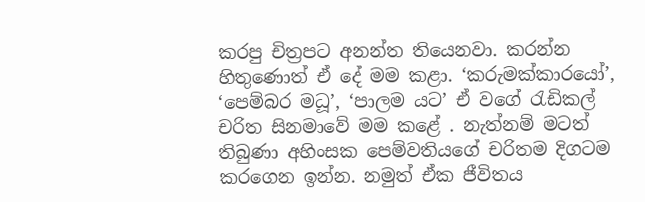කරපු චිත්‍රපට අනන්ත තියෙනවා. කරන්න හිතුණොත් ඒ දේ මම කළා. ‘කරුමක්කාරයෝ’, ‘පෙම්බර මධූ’, ‘පාලම යට’ ඒ වගේ රැඩිකල් චරිත සිනමාවේ මම කළේ . නැත්නම් මටත් තිබුණා අහිංසක පෙම්වතියගේ චරිතම දිගටම කරගෙන ඉන්න. නමුත් ඒක ජීවිතය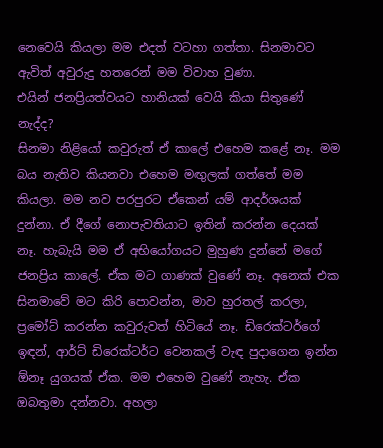නෙවෙයි කියලා මම එදත් වටහා ගත්තා. සිනමාවට ඇවිත් අවුරුදු හතරෙන් මම විවාහ වුණා.
එයින් ජනප්‍රියත්වයට හානියක් වෙයි කියා සිතුණේ නැද්ද?
සිනමා නිළියෝ කවුරුත් ඒ කාලේ එහෙම කළේ නෑ. මම බය නැතිව කියනවා එහෙම මඟුලක් ගත්තේ මම කියලා. මම නව පරපුරට ඒකෙන් යම් ආදර්ශයක් දුන්නා. ඒ දීගේ නොපැවතියාට ඉතින් කරන්න දෙයක් නෑ. හැබැයි මම ඒ අභියෝගයට මුහුණ දුන්නේ මගේ ජනප්‍රිය කාලේ. ඒක මට ගාණක් වුණේ නෑ. අනෙක් එක සිනමාවේ මට කිරි පොවන්න, මාව හුරතල් කරලා, ප්‍රමෝට් කරන්න කවුරුවත් හිටියේ නෑ. ඩිරෙක්ටර්ගේ ඉඳන්, ආර්ට් ඩිරෙක්ටර්ට වෙනකල් වැඳ පුදාගෙන ඉන්න ඕනෑ යුගයක් ඒක. මම එහෙම වුණේ නැහැ. ඒක ඔබතුමා දන්නවා. අහලා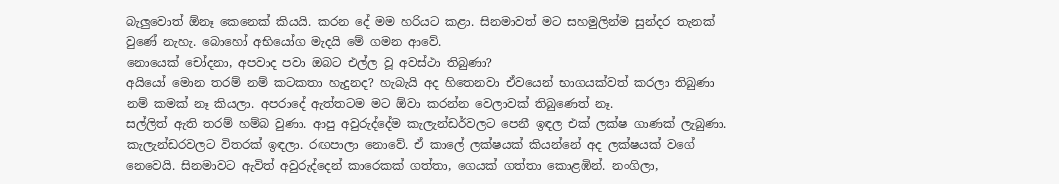බැලුවොත් ඕනෑ කෙනෙක් කියයි. කරන දේ මම හරියට කළා. සිනමාවත් මට සහමුලින්ම සුන්දර තැනක් වුණේ නැහැ. බොහෝ අභියෝග මැදයි මේ ගමන ආවේ.
නොයෙක් චෝදනා, අපවාද පවා ඔබට එල්ල වූ අවස්ථා තිබුණා?
අයියෝ මොන තරම් නම් කටකතා හැදුනද? හැබැයි අද හිතෙනවා ඒවයෙන් භාගයක්වත් කරලා තිබුණා නම් කමක් නෑ කියලා. අපරාදේ ඇත්තටම මට ඕවා කරන්න වෙලාවක් තිබුණෙත් නෑ.
සල්ලිත් ඇති තරම් හම්බ වුණා. ආපු අවුරුද්දේම කැලැන්ඩර්වලට පෙනී ඉඳල එක් ලක්ෂ ගාණක් ලැබුණා. කැලැන්ඩරවලට විතරක් ඉඳලා. රඟපාලා නොවේ. ඒ කාලේ ලක්ෂයක් කියන්නේ අද ලක්ෂයක් වගේ නෙවෙයි. සිනමාවට ඇවිත් අවුරුද්දෙන් කාරෙකක් ගත්තා, ගෙයක් ගත්තා කොළඹින්. නංගිලා,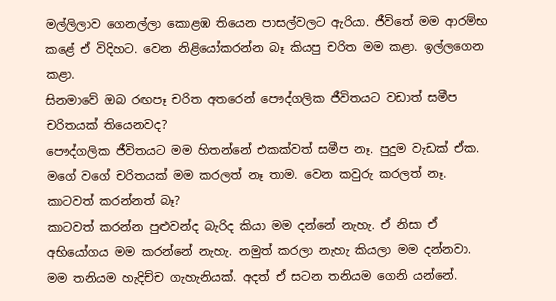මල්ලිලාව ගෙනල්ලා කොළඹ තියෙන පාසල්වලට ඇරියා. ජීවිතේ මම ආරම්භ කළේ ඒ විදිහට. වෙන නිළියෝකරන්න බෑ කියපු චරිත මම කළා. ඉල්ලගෙන කළා.
සිනමාවේ ඔබ රඟපෑ චරිත අතරෙන් පෞද්ගලික ජීවිතයට වඩාත් සමීප චරිතයක් තියෙනවද?
පෞද්ගලික ජීවිතයට මම හිතන්නේ එකක්වත් සමීප නෑ. පුදුම වැඩක් ඒක. මගේ වගේ චරිතයක් මම කරලත් නෑ තාම. වෙන කවුරු කරලත් නෑ.
කාටවත් කරන්නත් බෑ?
කාටවත් කරන්න පුළුවන්ද බැරිද කියා මම දන්නේ නැහැ. ඒ නිසා ඒ අභියෝගය මම කරන්නේ නැහැ. නමුත් කරලා නැහැ කියලා මම දන්නවා. මම තනියම හැදිච්ච ගැහැනියක්. අදත් ඒ සටන තනියම ගෙනි යන්නේ.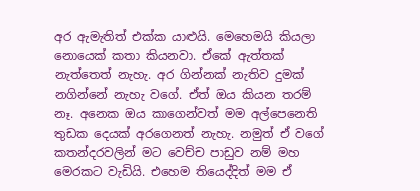අර ඇමැතිත් එක්ක යාළුයි. මෙහෙමයි කියලා නොයෙක් කතා කියනවා. ඒකේ ඇත්තක් නැත්තෙත් නැහැ. අර ගින්නක් නැතිව දුමක් නගින්නේ නැහැ වගේ. ඒත් ඔය කියන තරම් නෑ. අනෙක ඔය කාගෙන්වත් මම අල්පෙනෙති තුඩක දෙයක් අරගෙනත් නැහැ. නමුත් ඒ වගේ කතන්දරවලින් මට වෙච්ච පාඩුව නම් මහ මෙරකට වැඩියි. එහෙම තියෙද්දිත් මම ඒ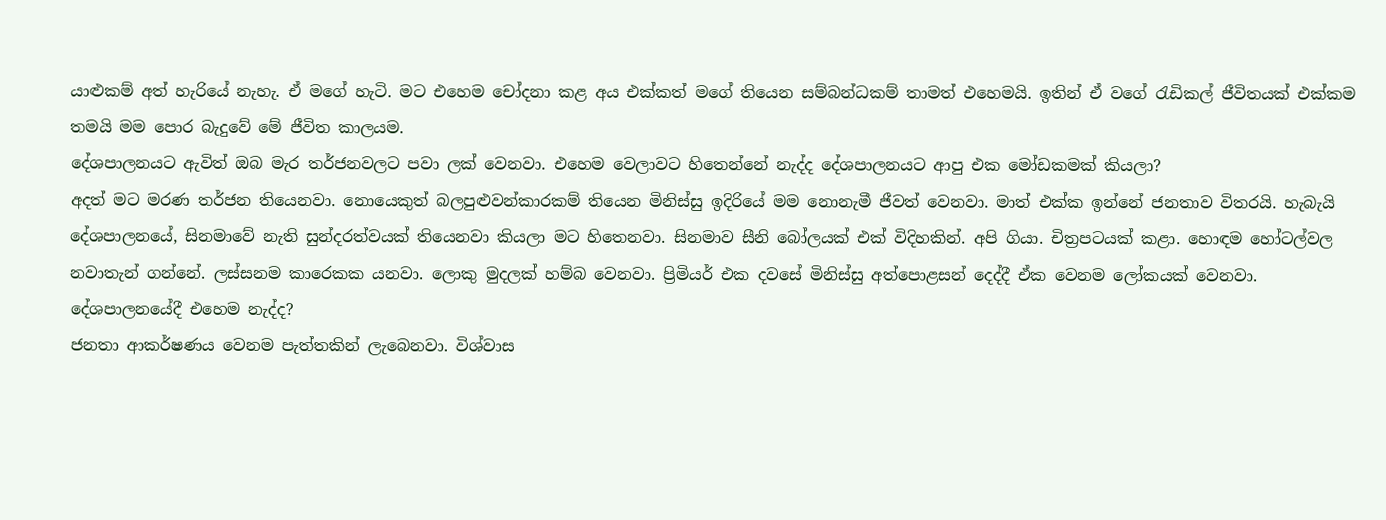යාළුකම් අත් හැරියේ නැහැ. ඒ මගේ හැටි. මට එහෙම චෝදනා කළ අය එක්කත් මගේ තියෙන සම්බන්ධකම් තාමත් එහෙමයි. ඉතින් ඒ වගේ රැඩිකල් ජීවිතයක් එක්කම තමයි මම පොර බැදුවේ මේ ජීවිත කාලයම.
දේශපාලනයට ඇවිත් ඔබ මැර තර්ජනවලට පවා ලක් වෙනවා. එහෙම වෙලාවට හිතෙන්නේ නැද්ද දේශපාලනයට ආපු එක මෝඩකමක් කියලා?
අදත් මට මරණ තර්ජන තියෙනවා. නොයෙකුත් බලපුළුවන්කාරකම් තියෙන මිනිස්සු ඉදිරියේ මම නොනැමී ජීවත් වෙනවා. මාත් එක්ක ඉන්නේ ජනතාව විතරයි. හැබැයි දේශපාලනයේ, සිනමාවේ නැති සුන්දරත්වයක් තියෙනවා කියලා මට හිතෙනවා. සිනමාව සීනි බෝලයක් එක් විදිහකින්. අපි ගියා. චිත්‍රපටයක් කළා. හොඳම හෝටල්වල නවාතැන් ගන්නේ. ලස්සනම කාරෙකක යනවා. ලොකු මුදලක් හම්බ වෙනවා. ප්‍රිමියර් එක දවසේ මිනිස්සු අත්පොළසන් දෙද්දී ඒක වෙනම ලෝකයක් වෙනවා.
දේශපාලනයේදී එහෙම නැද්ද?
ජනතා ආකර්ෂණය වෙනම පැත්තකින් ලැබෙනවා. විශ්වාස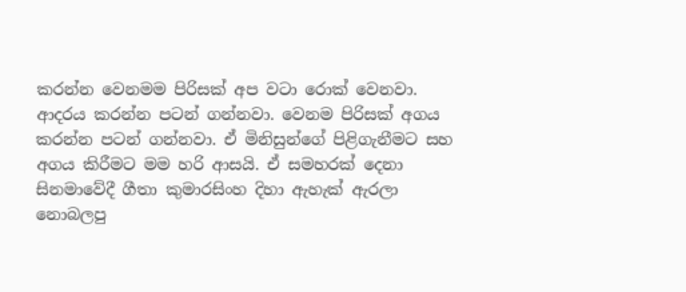කරන්න වෙනමම පිරිසක් අප වටා රොක් වෙනවා. ආදරය කරන්න පටන් ගන්නවා. වෙනම පිරිසක් අගය කරන්න පටන් ගන්නවා. ඒ මිනිසුන්ගේ පිළිගැනීමට සහ අගය කිරීමට මම හරි ආසයි. ඒ සමහරක් දෙනා සිනමාවේදී ගීතා කුමාරසිංහ දිහා ඇහැක් ඇරලා නොබලපු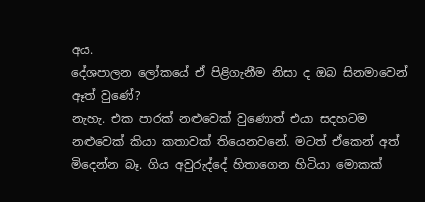අය.
දේශපාලන ලෝකයේ ඒ පිළිගැනීම නිසා ද ඔබ සිනමාවෙන් ඈත් වුණේ?
නැහැ. එක පාරක් නළුවෙක් වුණොත් එයා සදහටම නළුවෙක් කියා කතාවක් තියෙනවනේ. මටත් ඒකෙන් අත් මිදෙන්න බෑ. ගිය අවුරුද්දේ හිතාගෙන හිටියා මොකක්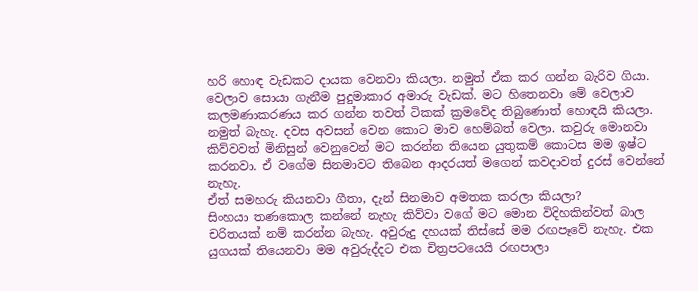හරි හොඳ වැඩකට දායක වෙනවා කියලා. නමුත් ඒක කර ගන්න බැරිව ගියා.
වෙලාව සොයා ගැනීම පුදුමාකාර අමාරු වැඩක්. මට හිතෙනවා මේ වෙලාව කලමණාකරණය කර ගන්න තවත් ටිකක් ක්‍රමවේද තිබුණොත් හොඳයි කියලා.
නමුත් බැහැ. දවස අවසන් වෙන කොට මාව හෙම්බත් වෙලා. කවුරු මොනවා කිව්වවත් මිනිසුන් වෙනුවෙන් මට කරන්න තියෙන යුතුකම් කොටස මම ඉෂ්ට කරනවා. ඒ වගේම සිනමාවට තිබෙන ආදරයත් මගෙන් කවදාවත් දුරස් වෙන්නේ නැහැ.
ඒත් සමහරු කියනවා ගීතා, දැන් සිනමාව අමතක කරලා කියලා?
සිංහයා තණකොල කන්නේ නැහැ කිව්වා වගේ මට මොන විදිහකින්වත් බාල චරිතයක් නම් කරන්න බැහැ. අවුරුදු දහයක් තිස්සේ මම රඟපෑවේ නැහැ. එක යුගයක් තියෙනවා මම අවුරුද්දට එක චිත්‍රපටයෙයි රඟපාලා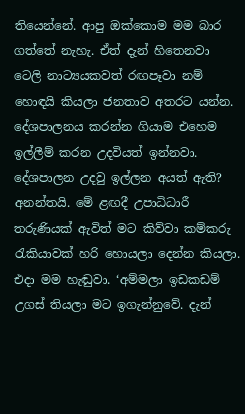තියෙන්නේ. ආපු ඔක්කොම මම බාර ගත්තේ නැහැ. ඒත් දැන් හිතෙනවා ටෙලි නාට්‍යයකවත් රඟපෑවා නම් හොඳයි කියලා ජනතාව අතරට යන්න. දේශපාලනය කරන්න ගියාම එහෙම ඉල්ලීම් කරන උදවියත් ඉන්නවා.
දේශපාලන උදවු ඉල්ලන අයත් ඇති?
අනන්තයි. මේ ළඟදී උපාධිධාරී තරුණියක් ඇවිත් මට කිව්වා කම්කරු රැකියාවක් හරි හොයලා දෙන්න කියලා. එදා මම හැඬුවා. ‘අම්මලා ඉඩකඩම් උගස් තියලා මට ඉගැන්නුවේ. දැන්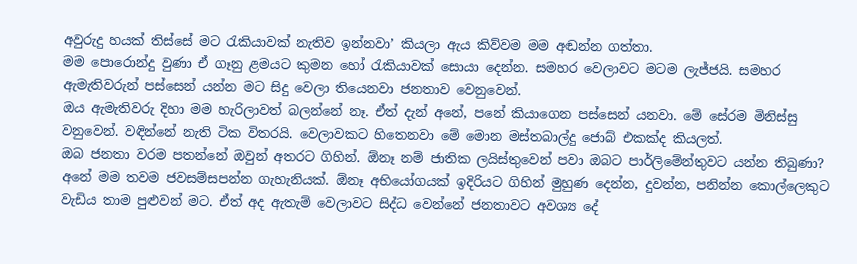අවුරුදු හයක් තිස්සේ මට රැකියාවක් නැතිව ඉන්නවා’ කියලා ඇය කිව්වම මම අඬන්න ගත්තා.
මම පොරොන්දු වුණා ඒ ගෑනු ළමයට කුමන හෝ රැකියාවක් සොයා දෙන්න. සමහර වෙලාවට මටම ලැජ්ජයි. සමහර ඇමැතිවරුන් පස්සෙන් යන්න මට සිදු වෙලා තියෙනවා ජනතාව වෙනුවෙන්.
ඔය ඇමැතිවරු දිහා මම හැරිලාවත් බලන්නේ නෑ. ඒත් දැන් අනේ, පනේ කියාගෙන පස්සෙන් යනවා. මේ සේරම මිනිස්සු වනුවෙන්. වඳින්නේ නැති ටික විතරයි. වෙලාවකට හිතෙනවා මේ මොන මස්තබාල්දු ජොබ් එකක්ද කියලත්.
ඔබ ජනතා වරම පතන්නේ ඔවුන් අතරට ගිහින්. ඕනෑ නම් ජාතික ලයිස්තුවෙන් පවා ඔබට පාර්ලිමේන්තුවට යන්න තිබුණා?
අනේ මම තවම ජවසම්සපන්න ගැහැනියක්. ඕනෑ අභියෝගයක් ඉදිරියට ගිහින් මුහුණ දෙන්න, දුවන්න, පනින්න කොල්ලෙකුට වැඩිය තාම පුළුවන් මට. ඒත් අද ඇතැම් වෙලාවට සිද්ධ වෙන්නේ ජනතාවට අවශ්‍ය දේ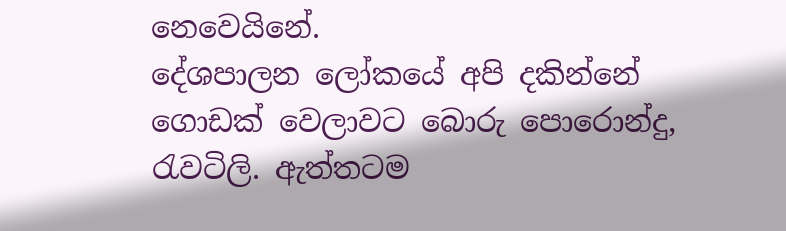නෙවෙයිනේ.
දේශපාලන ලෝකයේ අපි දකින්නේ ගොඩක් වෙලාවට බොරු පොරොන්දු, රැවටිලි. ඇත්තටම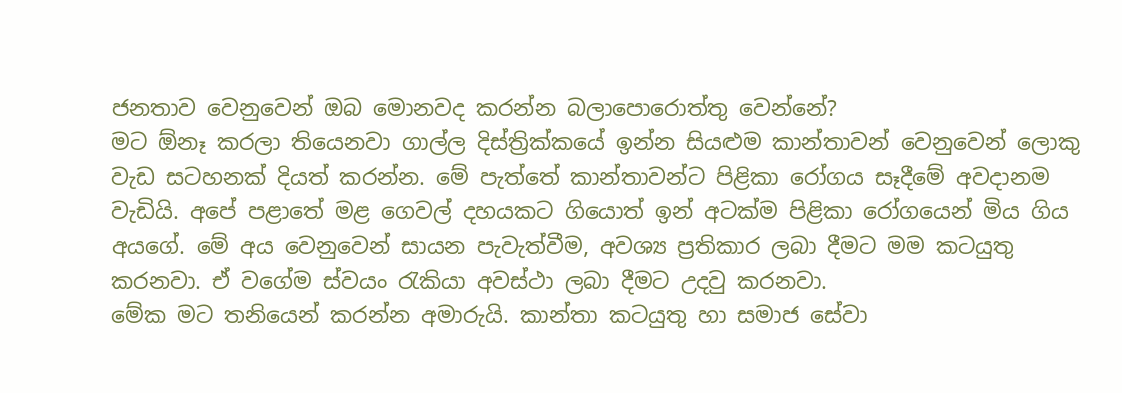ජනතාව වෙනුවෙන් ඔබ මොනවද කරන්න බලාපොරොත්තු වෙන්නේ?
මට ඕනෑ කරලා තියෙනවා ගාල්ල දිස්ත්‍රික්කයේ ඉන්න සියළුම කාන්තාවන් වෙනුවෙන් ලොකු වැඩ සටහනක් දියත් කරන්න. මේ පැත්තේ කාන්තාවන්ට පිළිකා රෝගය සෑදීමේ අවදානම වැඩියි. අපේ පළාතේ මළ ගෙවල් දහයකට ගියොත් ඉන් අටක්ම පිළිකා රෝගයෙන් මිය ගිය අයගේ. මේ අය වෙනුවෙන් සායන පැවැත්වීම, අවශ්‍ය ප්‍රතිකාර ලබා දීමට මම කටයුතු කරනවා. ඒ වගේම ස්වයං රැකියා අවස්ථා ලබා දීමට උදවු කරනවා.
මේක මට තනියෙන් කරන්න අමාරුයි. කාන්තා කටයුතු හා සමාජ සේවා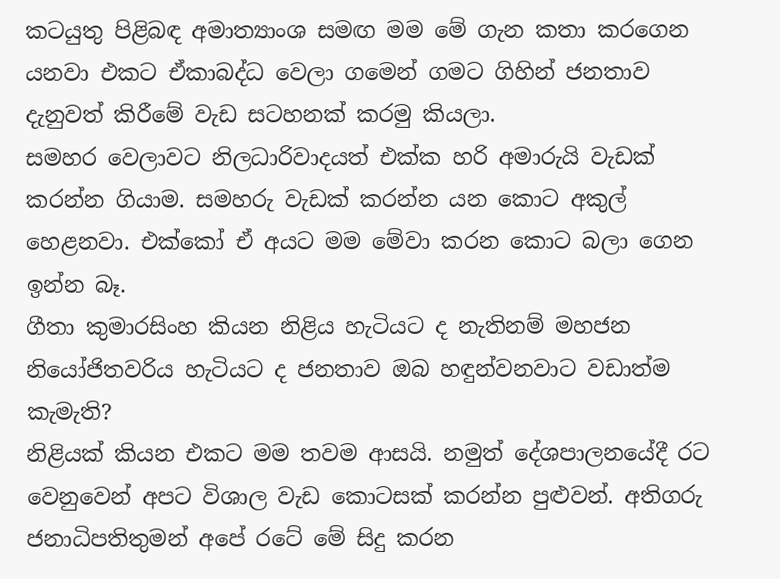කටයුතු පිළිබඳ අමාත්‍යාංශ සමඟ මම මේ ගැන කතා කරගෙන යනවා එකට ඒකාබද්ධ වෙලා ගමෙන් ගමට ගිහින් ජනතාව දැනුවත් කිරීමේ වැඩ සටහනක් කරමු කියලා.
සමහර වෙලාවට නිලධාරිවාදයත් එක්ක හරි අමාරුයි වැඩක් කරන්න ගියාම. සමහරු වැඩක් කරන්න යන කොට අකුල් හෙළනවා. එක්කෝ ඒ අයට මම මේවා කරන කොට බලා ගෙන ඉන්න බෑ.
ගීතා කුමාරසිංහ කියන නිළිය හැටියට ද නැතිනම් මහජන නියෝජිතවරිය හැටියට ද ජනතාව ඔබ හඳුන්වනවාට වඩාත්ම කැමැති?
නිළියක් කියන එකට මම තවම ආසයි. නමුත් දේශපාලනයේදී රට වෙනුවෙන් අපට විශාල වැඩ කොටසක් කරන්න පුළුවන්. අතිගරු ජනාධිපතිතුමන් අපේ රටේ මේ සිදු කරන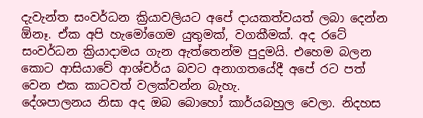දැවැන්ත සංවර්ධන ක්‍රියාවලියට අපේ දායකත්වයත් ලබා දෙන්න ඕනෑ. ඒක අපි හැමෝගෙම යුතුමක්, වගකීමක්. අද රටේ සංවර්ධන ක්‍රියාදාමය ගැන ඇත්තෙන්ම පුදුමයි. එහෙම බලන කොට ආසියාවේ ආශ්චර්ය බවට අනාගතයේදී අපේ රට පත් වෙන එක කාටවත් වලක්වන්න බැහැ.
දේශපාලනය නිසා අද ඔබ බොහෝ කාර්යබහුල වෙලා. නිදහස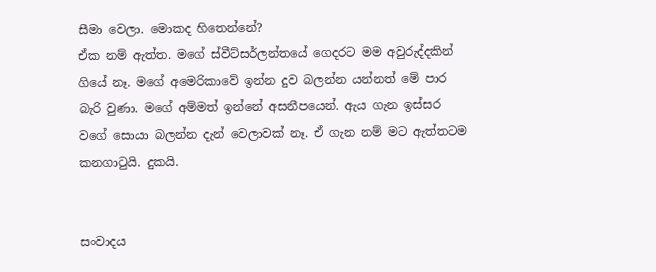සීමා වෙලා. මොකද හිතෙන්නේ?
ඒක නම් ඇත්ත. මගේ ස්වීට්සර්ලන්තයේ ගෙදරට මම අවුරුද්දකින් ගියේ නෑ. මගේ අමෙරිකාවේ ඉන්න දුව බලන්න යන්නත් මේ පාර බැරි වුණා. මගේ අම්මත් ඉන්නේ අසනීපයෙන්. ඇය ගැන ඉස්සර වගේ සොයා බලන්න දැන් වෙලාවක් නෑ. ඒ ගැන නම් මට ඇත්තටම කනගාටුයි. දුකයි.


සංවාදය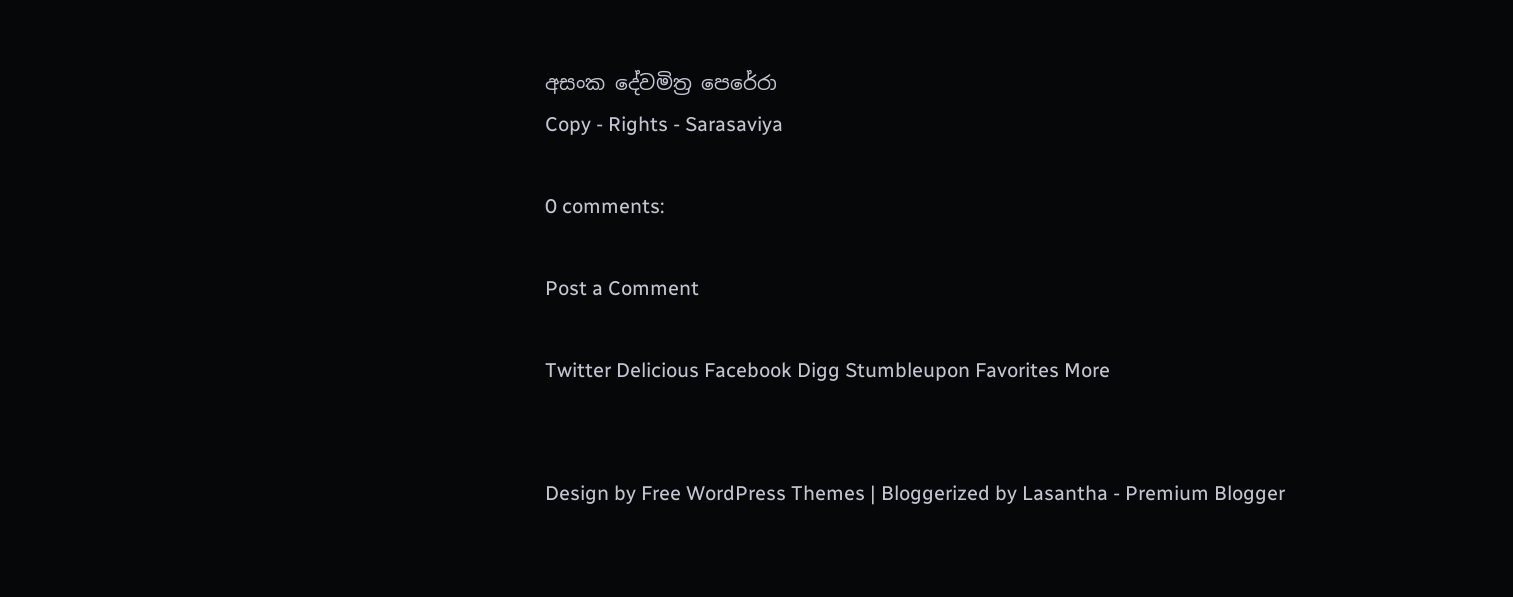අසංක දේවමිත්‍ර පෙරේරා
Copy - Rights - Sarasaviya

0 comments:

Post a Comment

Twitter Delicious Facebook Digg Stumbleupon Favorites More


Design by Free WordPress Themes | Bloggerized by Lasantha - Premium Blogger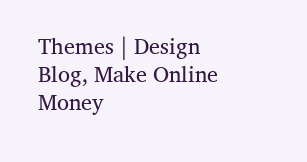Themes | Design Blog, Make Online Money